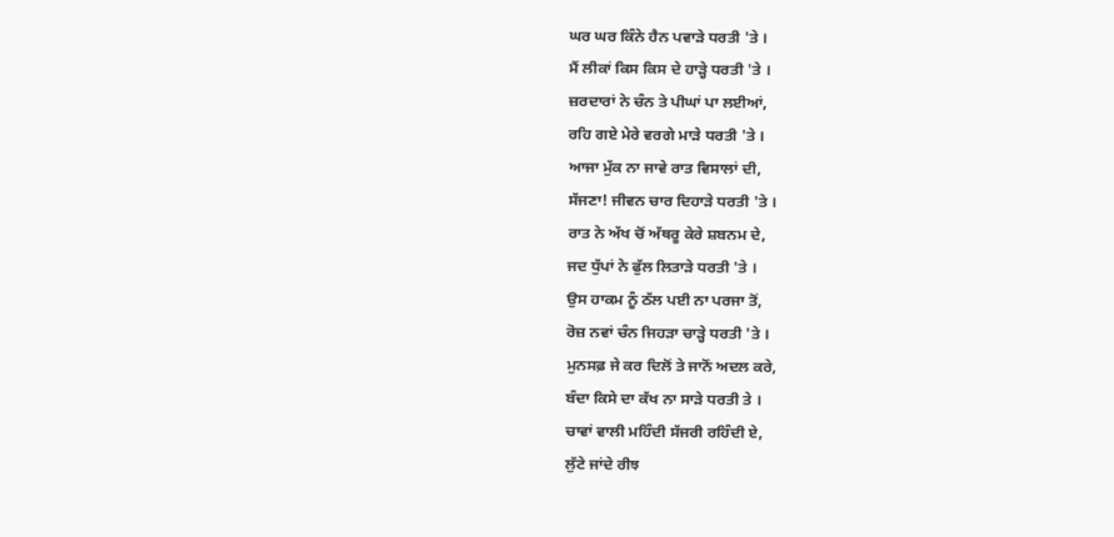ਘਰ ਘਰ ਕਿੰਨੇ ਹੈਨ ਪਵਾੜੇ ਧਰਤੀ 'ਤੇ ।
ਮੈਂ ਲੀਕਾਂ ਕਿਸ ਕਿਸ ਦੇ ਹਾੜ੍ਹੇ ਧਰਤੀ 'ਤੇ ।
ਜ਼ਰਦਾਰਾਂ ਨੇ ਚੰਨ ਤੇ ਪੀਘਾਂ ਪਾ ਲਈਆਂ,
ਰਹਿ ਗਏ ਮੇਰੇ ਵਰਗੇ ਮਾੜੇ ਧਰਤੀ 'ਤੇ ।
ਆਜਾ ਮੁੱਕ ਨਾ ਜਾਵੇ ਰਾਤ ਵਿਸਾਲਾਂ ਦੀ,
ਸੱਜਣਾ! ਜੀਵਨ ਚਾਰ ਦਿਹਾੜੇ ਧਰਤੀ 'ਤੇ ।
ਰਾਤ ਨੇ ਅੱਖ ਚੋਂ ਅੱਥਰੂ ਕੇਰੇ ਸ਼ਬਨਮ ਦੇ,
ਜਦ ਧੁੱਪਾਂ ਨੇ ਫੁੱਲ ਲਿਤਾੜੇ ਧਰਤੀ 'ਤੇ ।
ਉਸ ਹਾਕਮ ਨੂੰ ਠੱਲ ਪਈ ਨਾ ਪਰਜਾ ਤੋਂ,
ਰੋਜ਼ ਨਵਾਂ ਚੰਨ ਜਿਹੜਾ ਚਾੜ੍ਹੇ ਧਰਤੀ 'ਤੇ ।
ਮੁਨਸਫ਼ ਜੇ ਕਰ ਦਿਲੋਂ ਤੇ ਜਾਨੋਂ ਅਦਲ ਕਰੇ,
ਬੰਦਾ ਕਿਸੇ ਦਾ ਕੱਖ ਨਾ ਸਾੜੇ ਧਰਤੀ ਤੇ ।
ਚਾਵਾਂ ਵਾਲੀ ਮਹਿੰਦੀ ਸੱਜਰੀ ਰਹਿੰਦੀ ਏ,
ਲੁੱਟੇ ਜਾਂਦੇ ਰੀਝ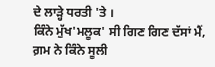ਦੇ ਲਾੜ੍ਹੇ ਧਰਤੀ 'ਤੇ ।
ਕਿੰਨੇ ਮੁੱਖ'ਮਲੂਕ' ਸੀ ਗਿਣ ਗਿਣ ਦੱਸਾਂ ਮੈਂ,
ਗ਼ਮ ਨੇ ਕਿੰਨੇ ਸੂਲੀ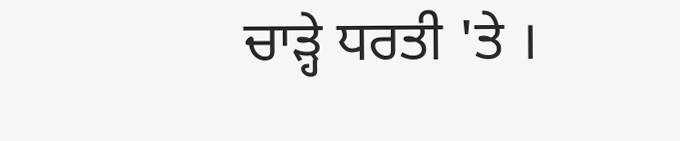ਚਾੜ੍ਹੇ ਧਰਤੀ 'ਤੇ ।